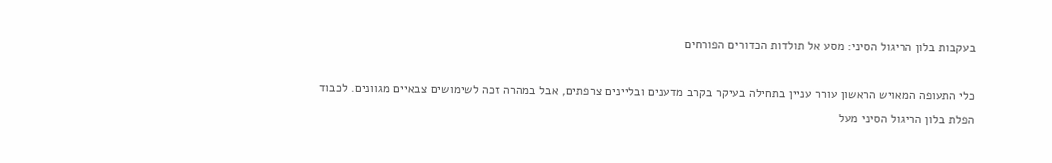בעקבות בלון הריגול הסיני: מסע אל תולדות הכדורים הפורחים

כלי התעופה המאויש הראשון עורר עניין בתחילה בעיקר בקרב מדענים ובליינים צרפתים, אבל במהרה זכה לשימושים צבאיים מגוונים. לכבוד הפלת בלון הריגול הסיני מעל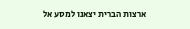ארצות הברית יצאנו למסע אל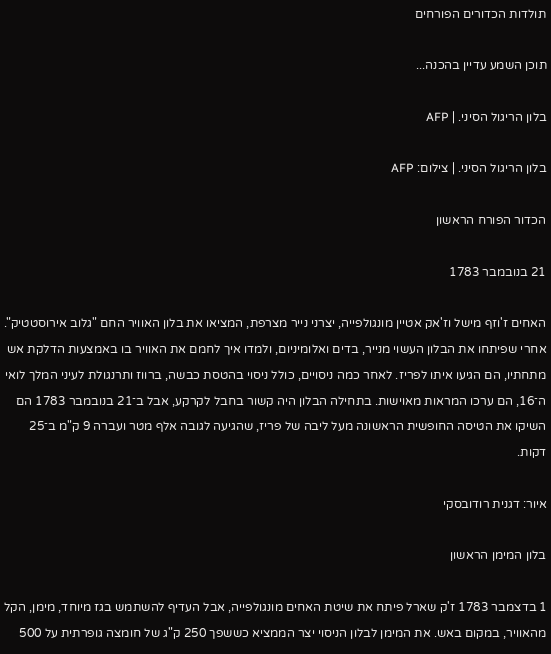תולדות הכדורים הפורחים

תוכן השמע עדיין בהכנה...

בלון הריגול הסיני. | AFP

בלון הריגול הסיני. | צילום: AFP

הכדור הפורח הראשון

21 בנובמבר 1783

האחים ז'וזף מישל וז'אק אטיין מונגולפייה, יצרני נייר מצרפת, המציאו את בלון האוויר החם "גלוב אירוסטטיק". אחרי שפיתחו את הבלון העשוי מנייר, בדים ואלומיניום, ולמדו איך לחמם את האוויר בו באמצעות הדלקת אש מתחתיו, הם הגיעו איתו לפריז. לאחר כמה ניסויים, כולל ניסוי בהטסת כבשה, ברווז ותרנגולת לעיני המלך לואי ה־16, הם ערכו המראות מאוישות. בתחילה הבלון היה קשור בחבל לקרקע, אבל ב־21 בנובמבר 1783 הם השיקו את הטיסה החופשית הראשונה מעל ליבה של פריז, שהגיעה לגובה אלף מטר ועברה 9 ק"מ ב־25 דקות.

איור: דגנית רודובסקי

בלון המימן הראשון

1 בדצמבר 1783 ז'ק שארל פיתח את שיטת האחים מונגולפייה, אבל העדיף להשתמש בגז מיוחד, מימן, הקל מהאוויר, במקום באש. את המימן לבלון הניסוי יצר הממציא כששפך 250 ק"ג של חומצה גופרתית על 500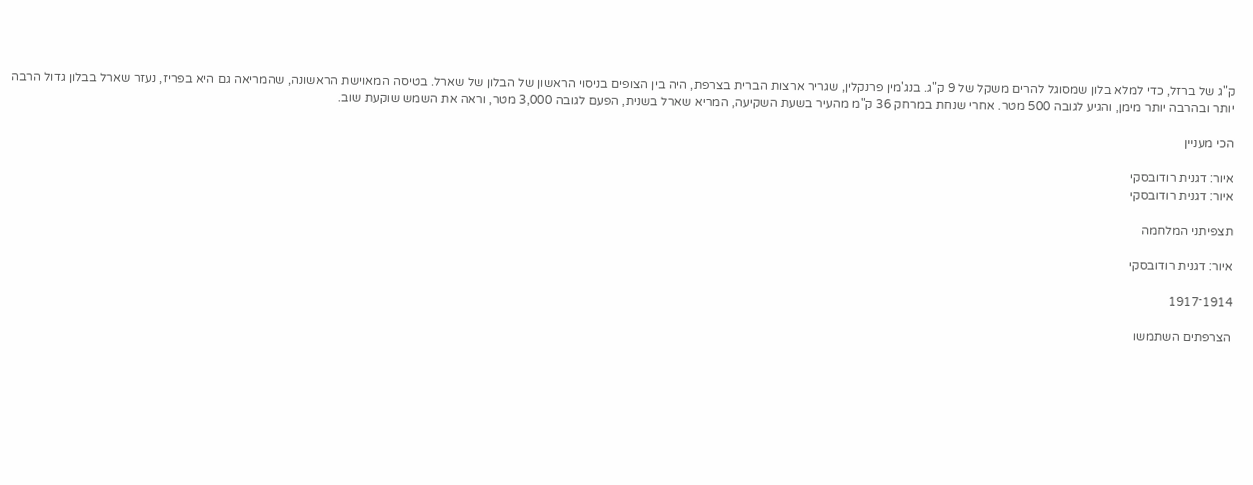ק"ג של ברזל, כדי למלא בלון שמסוגל להרים משקל של 9 ק"ג. בנג'מין פרנקלין, שגריר ארצות הברית בצרפת, היה בין הצופים בניסוי הראשון של הבלון של שארל. בטיסה המאוישת הראשונה, שהמריאה גם היא בפריז, נעזר שארל בבלון גדול הרבה יותר ובהרבה יותר מימן, והגיע לגובה 500 מטר. אחרי שנחת במרחק 36 ק"מ מהעיר בשעת השקיעה, המריא שארל בשנית, הפעם לגובה 3,000 מטר, וראה את השמש שוקעת שוב.

הכי מעניין

איור: דגנית רודובסקי
איור: דגנית רודובסקי

תצפיתני המלחמה

איור: דגנית רודובסקי

1914־1917

הצרפתים השתמשו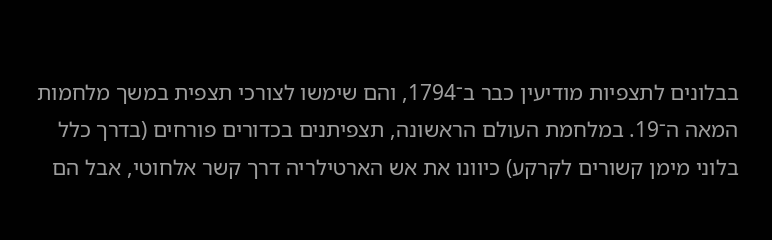בבלונים לתצפיות מודיעין כבר ב־1794, והם שימשו לצורכי תצפית במשך מלחמות המאה ה־19. במלחמת העולם הראשונה, תצפיתנים בכדורים פורחים (בדרך כלל בלוני מימן קשורים לקרקע) כיוונו את אש הארטילריה דרך קשר אלחוטי, אבל הם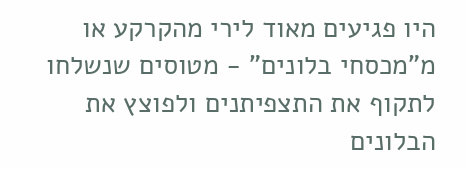היו פגיעים מאוד לירי מהקרקע או מ"מכסחי בלונים" - מטוסים שנשלחו לתקוף את התצפיתנים ולפוצץ את הבלונים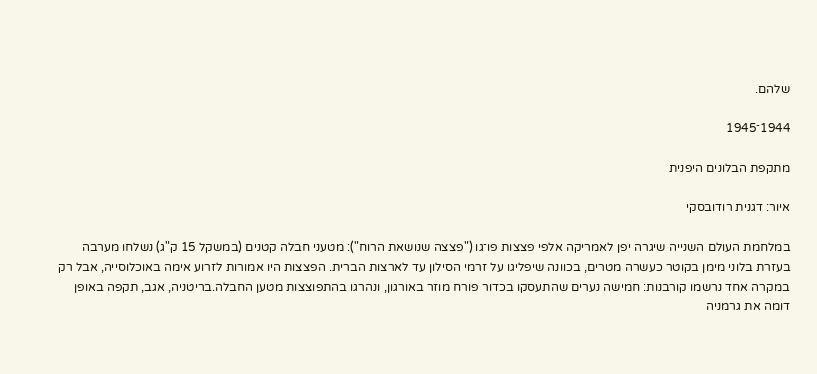שלהם.

1944־1945

מתקפת הבלונים היפנית

איור: דגנית רודובסקי

במלחמת העולם השנייה שיגרה יפן לאמריקה אלפי פצצות פו־גו ("פצצה שנושאת הרוח"): מטעני חבלה קטנים (במשקל 15 ק"ג) נשלחו מערבה בעזרת בלוני מימן בקוטר כעשרה מטרים, בכוונה שיפליגו על זרמי הסילון עד לארצות הברית. הפצצות היו אמורות לזרוע אימה באוכלוסייה, אבל רק במקרה אחד נרשמו קורבנות: חמישה נערים שהתעסקו בכדור פורח מוזר באורגון, ונהרגו בהתפוצצות מטען החבלה.בריטניה, אגב, תקפה באופן דומה את גרמניה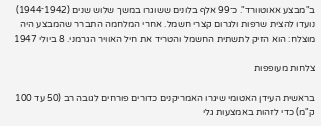ב"מבצע אאוטוורד". כ־99 אלף בלונים ששוגרו במשך שלוש שנים (1942־1944) נועדו להצית שרפות ולגרום קצרי חשמל. אחרי המלחמה התברר שהמבצע היה מוצלח: הוא הזיק לתשתית החשמל והטריד את חיל האוויר הגרמני. 8 ביולי 1947

צלחות מעופפות

בראשית העידן האטומי שיגרו האמריקנים כדורים פורחים לגובה רב (50 עד 100 ק"מ) כדי לזהות באמצעות גלי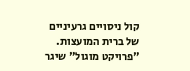קול ניסויים גרעיניים של ברית המועצות. "פרויקט מוגול" שיגר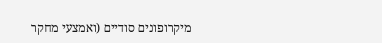מיקרופונים סודיים (ואמצעי מחקר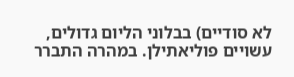לא סודיים) בבלוני הליום גדולים, עשויים פוליאתילן. במהרה התברר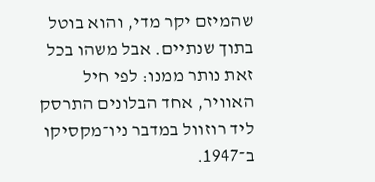שהמיזם יקר מדי, והוא בוטל בתוך שנתיים. אבל משהו בכל זאת נותר ממנו: לפי חיל האוויר, אחד הבלונים התרסק ליד רוזוול במדבר ניו־מקסיקו ב־1947.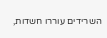השרידים עוררו חשדות,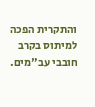והתקרית הפכה למיתוס בקרב חובבי עב"מים.